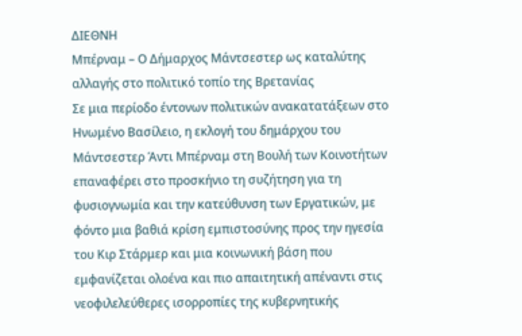ΔΙΕΘΝΗ
Μπέρναμ – Ο Δήμαρχος Μάντσεστερ ως καταλύτης αλλαγής στο πολιτικό τοπίο της Βρετανίας
Σε μια περίοδο έντονων πολιτικών ανακατατάξεων στο Ηνωμένο Βασίλειο, η εκλογή του δημάρχου του Μάντσεστερ Άντι Μπέρναμ στη Βουλή των Κοινοτήτων επαναφέρει στο προσκήνιο τη συζήτηση για τη φυσιογνωμία και την κατεύθυνση των Εργατικών, με φόντο μια βαθιά κρίση εμπιστοσύνης προς την ηγεσία του Κιρ Στάρμερ και μια κοινωνική βάση που εμφανίζεται ολοένα και πιο απαιτητική απέναντι στις νεοφιλελεύθερες ισορροπίες της κυβερνητικής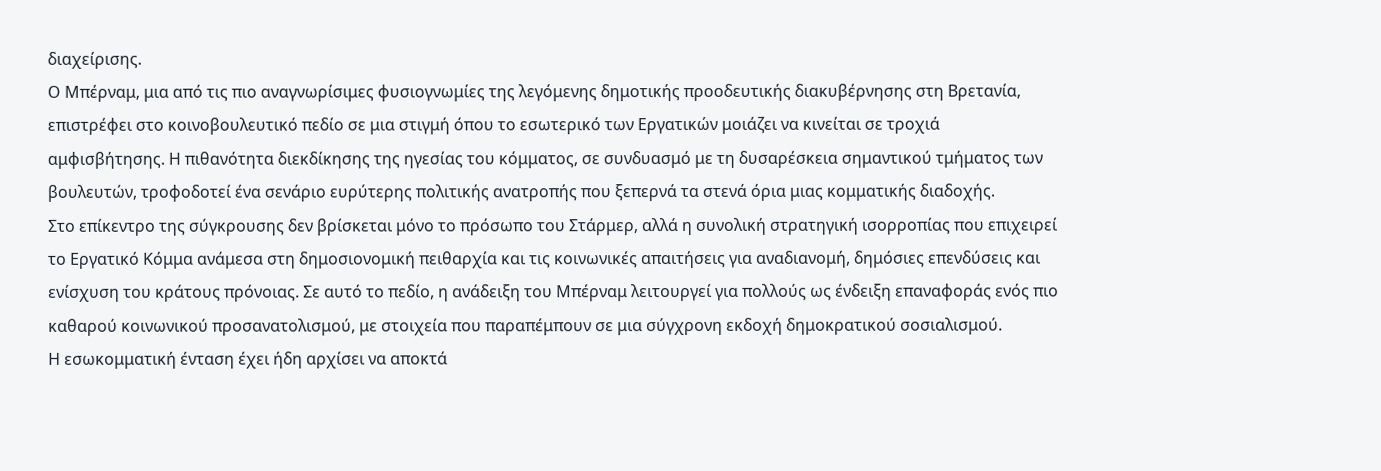διαχείρισης.
Ο Μπέρναμ, μια από τις πιο αναγνωρίσιμες φυσιογνωμίες της λεγόμενης δημοτικής προοδευτικής διακυβέρνησης στη Βρετανία, επιστρέφει στο κοινοβουλευτικό πεδίο σε μια στιγμή όπου το εσωτερικό των Εργατικών μοιάζει να κινείται σε τροχιά αμφισβήτησης. Η πιθανότητα διεκδίκησης της ηγεσίας του κόμματος, σε συνδυασμό με τη δυσαρέσκεια σημαντικού τμήματος των βουλευτών, τροφοδοτεί ένα σενάριο ευρύτερης πολιτικής ανατροπής που ξεπερνά τα στενά όρια μιας κομματικής διαδοχής.
Στο επίκεντρο της σύγκρουσης δεν βρίσκεται μόνο το πρόσωπο του Στάρμερ, αλλά η συνολική στρατηγική ισορροπίας που επιχειρεί το Εργατικό Κόμμα ανάμεσα στη δημοσιονομική πειθαρχία και τις κοινωνικές απαιτήσεις για αναδιανομή, δημόσιες επενδύσεις και ενίσχυση του κράτους πρόνοιας. Σε αυτό το πεδίο, η ανάδειξη του Μπέρναμ λειτουργεί για πολλούς ως ένδειξη επαναφοράς ενός πιο καθαρού κοινωνικού προσανατολισμού, με στοιχεία που παραπέμπουν σε μια σύγχρονη εκδοχή δημοκρατικού σοσιαλισμού.
Η εσωκομματική ένταση έχει ήδη αρχίσει να αποκτά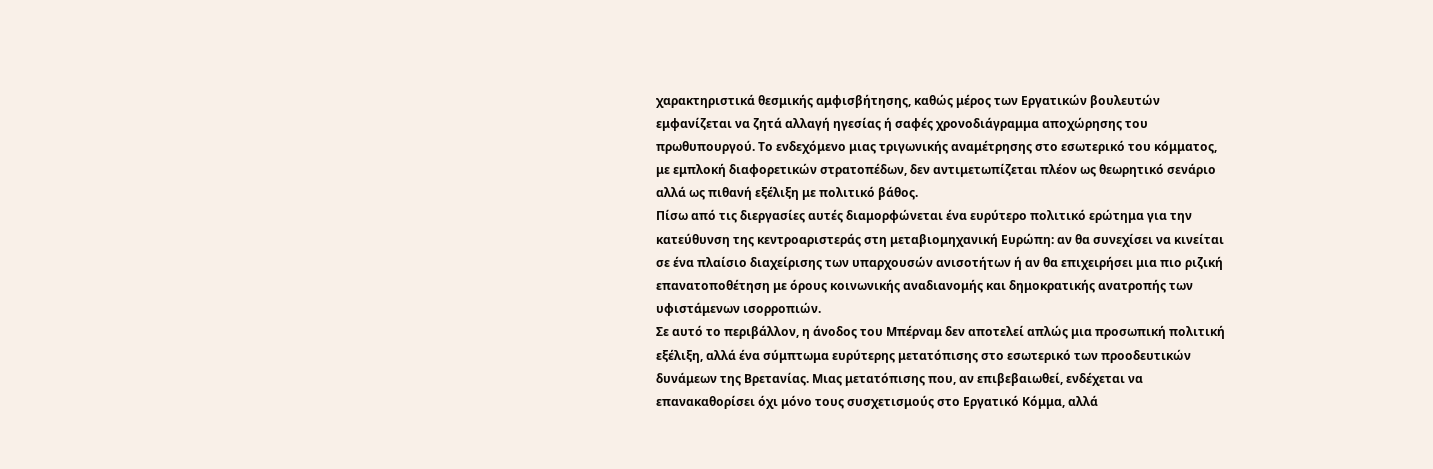χαρακτηριστικά θεσμικής αμφισβήτησης, καθώς μέρος των Εργατικών βουλευτών εμφανίζεται να ζητά αλλαγή ηγεσίας ή σαφές χρονοδιάγραμμα αποχώρησης του πρωθυπουργού. Το ενδεχόμενο μιας τριγωνικής αναμέτρησης στο εσωτερικό του κόμματος, με εμπλοκή διαφορετικών στρατοπέδων, δεν αντιμετωπίζεται πλέον ως θεωρητικό σενάριο αλλά ως πιθανή εξέλιξη με πολιτικό βάθος.
Πίσω από τις διεργασίες αυτές διαμορφώνεται ένα ευρύτερο πολιτικό ερώτημα για την κατεύθυνση της κεντροαριστεράς στη μεταβιομηχανική Ευρώπη: αν θα συνεχίσει να κινείται σε ένα πλαίσιο διαχείρισης των υπαρχουσών ανισοτήτων ή αν θα επιχειρήσει μια πιο ριζική επανατοποθέτηση με όρους κοινωνικής αναδιανομής και δημοκρατικής ανατροπής των υφιστάμενων ισορροπιών.
Σε αυτό το περιβάλλον, η άνοδος του Μπέρναμ δεν αποτελεί απλώς μια προσωπική πολιτική εξέλιξη, αλλά ένα σύμπτωμα ευρύτερης μετατόπισης στο εσωτερικό των προοδευτικών δυνάμεων της Βρετανίας. Μιας μετατόπισης που, αν επιβεβαιωθεί, ενδέχεται να επανακαθορίσει όχι μόνο τους συσχετισμούς στο Εργατικό Κόμμα, αλλά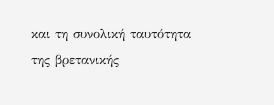και τη συνολική ταυτότητα της βρετανικής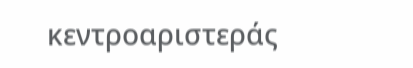κεντροαριστεράς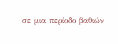σε μια περίοδο βαθιών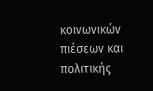κοινωνικών πιέσεων και πολιτικής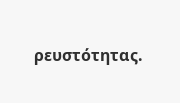ρευστότητας.